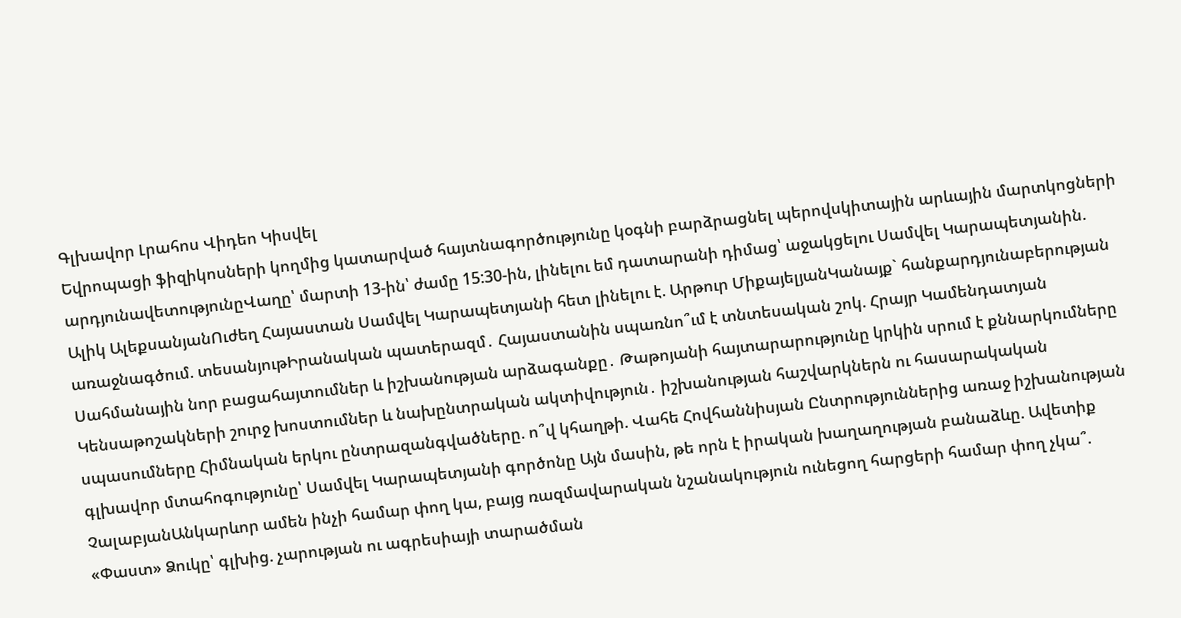Գլխավոր Լրահոս Վիդեո Կիսվել
Եվրոպացի ֆիզիկոսների կողմից կատարված հայտնագործությունը կօգնի բարձրացնել պերովսկիտային արևային մարտկոցների արդյունավետությունըՎաղը՝ մարտի 13-ին՝ ժամը 15:30-ին, լինելու եմ դատարանի դիմաց՝ աջակցելու Սամվել Կարապետյանին. Ալիկ ԱլեքսանյանՈւժեղ Հայաստան Սամվել Կարապետյանի հետ լինելու է. Արթուր ՄիքայելյանԿանայք` հանքարդյունաբերության առաջնագծում. տեսանյութԻրանական պատերազմ․ Հայաստանին սպառնո՞ւմ է տնտեսական շոկ. Հրայր Կամենդատյան Սահմանային նոր բացահայտումներ և իշխանության արձագանքը․ Թաթոյանի հայտարարությունը կրկին սրում է քննարկումները Կենսաթոշակների շուրջ խոստումներ և նախընտրական ակտիվություն․ իշխանության հաշվարկներն ու հասարակական սպասումները Հիմնական երկու ընտրազանգվածները. ո՞վ կհաղթի. Վահե Հովհաննիսյան Ընտրություններից առաջ իշխանության գլխավոր մտահոգությունը՝ Սամվել Կարապետյանի գործոնը Այն մասին, թե որն է իրական խաղաղության բանաձևը. Ավետիք ՉալաբյանԱնկարևոր ամեն ինչի համար փող կա, բայց ռազմավարական նշանակություն ունեցող հարցերի համար փող չկա՞. «Փաստ» Ձուկը՝ գլխից. չարության ու ագրեսիայի տարածման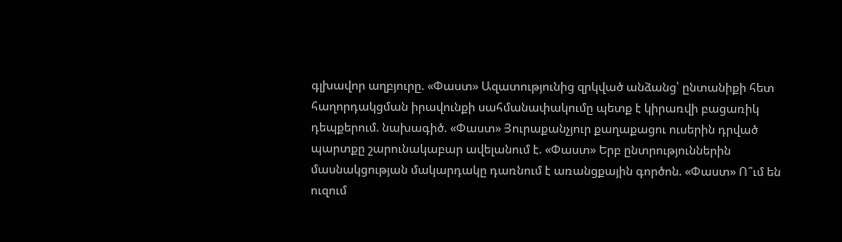գլխավոր աղբյուրը. «Փաստ» Ազատությունից զրկված անձանց՝ ընտանիքի հետ հաղորդակցման իրավունքի սահմանափակումը պետք է կիրառվի բացառիկ դեպքերում. նախագիծ. «Փաստ» Յուրաքանչյուր քաղաքացու ուսերին դրված պարտքը շարունակաբար ավելանում է. «Փաստ» Երբ ընտրություններին մասնակցության մակարդակը դառնում է առանցքային գործոն. «Փաստ» Ո՞ւմ են ուզում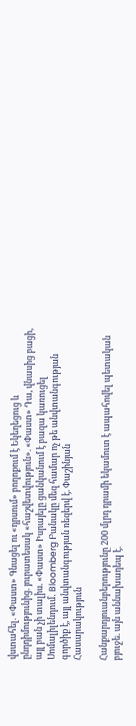վստահել. «Փաստ» Գնացել ու «դրսում» բողոքում է Եկեղեցուց և ընդդիմությունից. յուրատեսակ «հաշվետվություն». «Փաստ» Դա, վնասից բացի, այլ բան չի տալիս. «Փաստ» Իսրայելը ցանկանում է բազա կառուցել Սոմալիլենդում․ Bloomberg Բանակը մեզ համար ոչ թե անվտանգության գործիք է, այլ անվտանգության ռեզերվ է. Փաշինյան
Հասարակություն

Հանքարդյուանբերությունը 200 մլրդ դրամի եկամուտ է ապահովել պետական բյուջե. այն աննախադեպ է.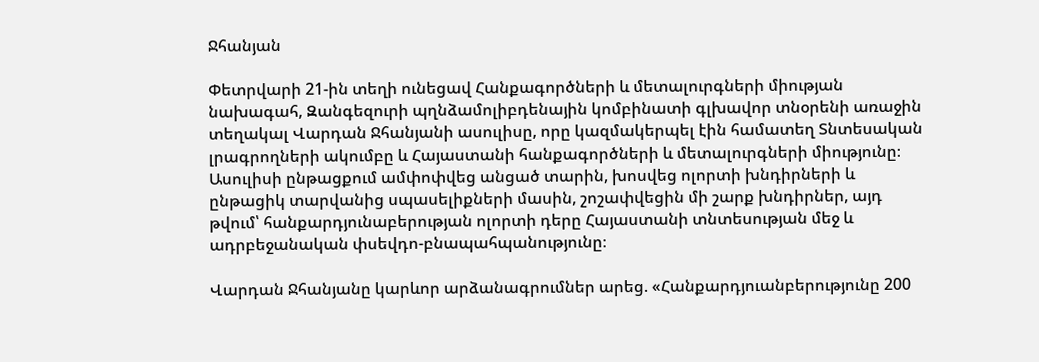Ջհանյան

Փետրվարի 21-ին տեղի ունեցավ Հանքագործների և մետալուրգների միության նախագահ, Զանգեզուրի պղնձամոլիբդենային կոմբինատի գլխավոր տնօրենի առաջին տեղակալ Վարդան Ջհանյանի ասուլիսը, որը կազմակերպել էին համատեղ Տնտեսական լրագրողների ակումբը և Հայաստանի հանքագործների և մետալուրգների միությունը։ Ասուլիսի ընթացքում ամփոփվեց անցած տարին, խոսվեց ոլորտի խնդիրների և ընթացիկ տարվանից սպասելիքների մասին, շոշափվեցին մի շարք խնդիրներ, այդ թվում՝ հանքարդյունաբերության ոլորտի դերը Հայաստանի տնտեսության մեջ և ադրբեջանական փսեվդո-բնապահպանությունը։

Վարդան Ջհանյանը կարևոր արձանագրումներ արեց. «Հանքարդյուանբերությունը 200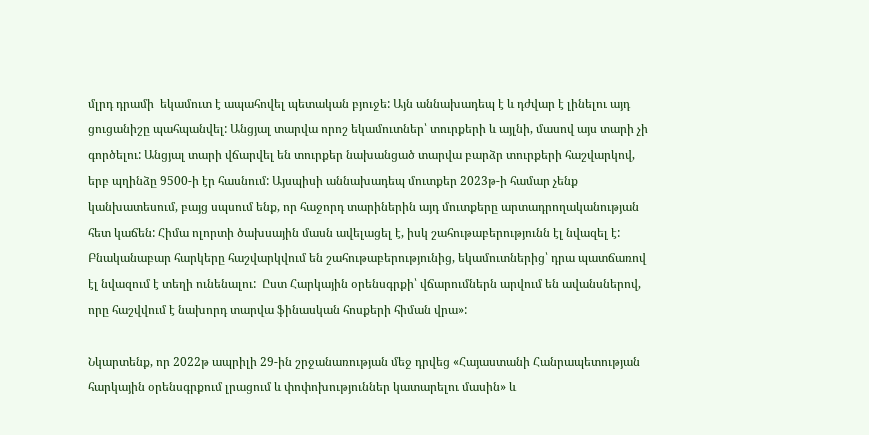մլրդ դրամի  եկամուտ է ապահովել պետական բյուջե: Այն աննախադեպ է և դժվար է լինելու այդ ցուցանիշը պահպանվել: Անցյալ տարվա որոշ եկամուտներ՝ տուրքերի և այլնի, մասով այս տարի չի գործելու: Անցյալ տարի վճարվել են տուրքեր նախանցած տարվա բարձր տուրքերի հաշվարկով, երբ պղինձը 9500-ի էր հասնում: Այսպիսի աննախադեպ մուտքեր 2023թ-ի համար չենք կանխատեսում, բայց սպսում ենք, որ հաջորդ տարիներին այդ մուտքերը արտադրողականության հետ կաճեն: Հիմա ոլորտի ծախսային մասն ավելացել է, իսկ շահութաբերությունն էլ նվազել է: Բնականաբար հարկերը հաշվարկվում են շահութաբերությունից, եկամուտներից՝ դրա պատճառով էլ նվազում է տեղի ունենալու:  Ըստ Հարկային օրենսգրքի՝ վճարումներն արվում են ավանսներով, որը հաշվվում է նախորդ տարվա ֆինասկան հոսքերի հիման վրա»:

Նկարտենք, որ 2022թ ապրիլի 29-ին շրջանառության մեջ դրվեց «Հայաստանի Հանրապետության հարկային օրենսգրքում լրացում և փոփոխություններ կատարելու մասին» և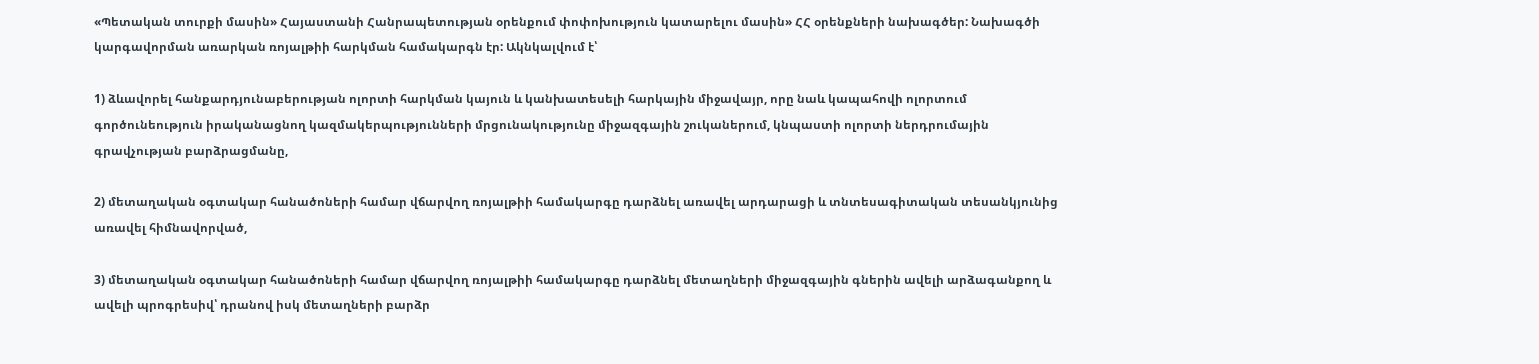«Պետական տուրքի մասին» Հայաստանի Հանրապետության օրենքում փոփոխություն կատարելու մասին» ՀՀ օրենքների նախագծեր: Նախագծի կարգավորման առարկան ռոյալթիի հարկման համակարգն էր: Ակնկալվում է՝

1) ձևավորել հանքարդյունաբերության ոլորտի հարկման կայուն և կանխատեսելի հարկային միջավայր, որը նաև կապահովի ոլորտում գործունեություն իրականացնող կազմակերպությունների մրցունակությունը միջազգային շուկաներում, կնպաստի ոլորտի ներդրումային գրավչության բարձրացմանը,

2) մետաղական օգտակար հանածոների համար վճարվող ռոյալթիի համակարգը դարձնել առավել արդարացի և տնտեսագիտական տեսանկյունից առավել հիմնավորված,

3) մետաղական օգտակար հանածոների համար վճարվող ռոյալթիի համակարգը դարձնել մետաղների միջազգային գներին ավելի արձագանքող և ավելի պրոգրեսիվ՝ դրանով իսկ մետաղների բարձր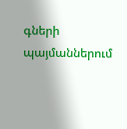գների պայմաններում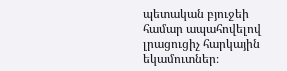պետական բյուջեի համար ապահովելով լրացուցիչ հարկային եկամուտներ։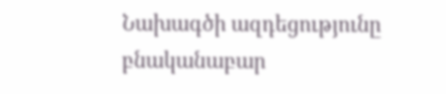Նախագծի ազդեցությունը բնականաբար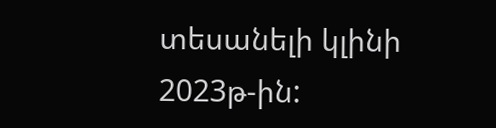տեսանելի կլինի 2023թ-ին: